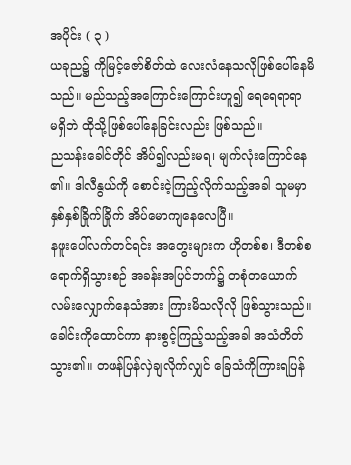အပိုင်း ( ၃ )
ယခုည၌ ကိုမြင့်ဇော်စိတ်ထဲ လေးလံနေသလိုဖြစ်ပေါ်နေမိ
သည်။ မည်သည့်အကြောင်းကြောင်းဟူ၍ ရေရေရာရာ
မရှိဘဲ ထိုသို့ဖြစ်ပေါ်နေခြင်းလည်း ဖြစ်သည်။
ညသန်းခေါင်တိုင် အိပ်၍လည်းမရ၊ မျက်လုံးကြောင်နေ
၏။ ဒါလီနွယ်ကို စောင်းငဲ့ကြည့်လိုက်သည့်အခါ သူမမှာ
နှစ်နှစ်ခြိုက်ခြိုက် အိပ်မောကျနေလေပြီ။
နဖူးပေါ်လက်တင်ရင်း အတွေးများက ဟိုတစ်စ၊ ဒီတစ်စ
ရောက်ရှိသွားစဉ် အခန်းအပြင်ဘက်၌ တစုံတယောက်
လမ်းလျှောက်နေသံအား ကြားမိသလိုလို ဖြစ်သွားသည်။
ခေါင်းကိုထောင်ကာ နားစွင့်ကြည့်သည့်အခါ အသံတိတ်
သွား၏။ တဖန်ပြန်လှဲချလိုက်လျှင် ခြေသံကိုကြားရပြန်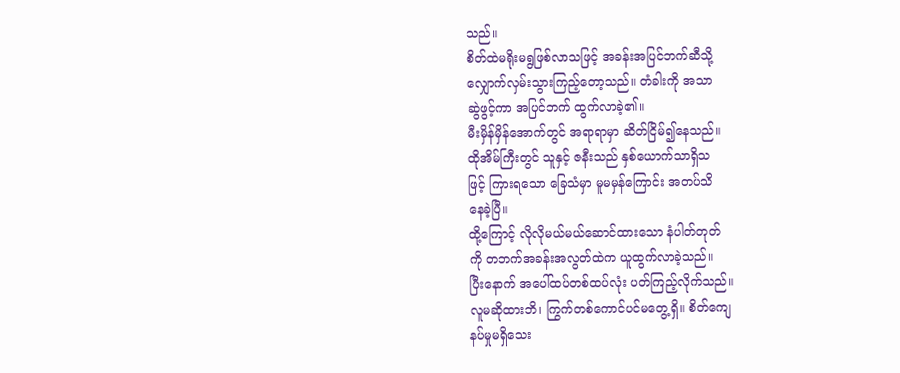သည်။
စိတ်ထဲမရိုးမရွဖြစ်လာသဖြင့် အခန်းအပြင်ဘက်ဆီသို့
လျှောက်လှမ်းသွားကြည့်တော့သည်။ တံခါးကို အသာ
ဆွဲဖွင့်ကာ အပြင်ဘက် ထွက်လာခဲ့၏။
မီးမှိန်မှိန်အောက်တွင် အရာရာမှာ ဆိတ်ငြိမ်၍နေသည်။
ထိုအိမ်ကြီးတွင် သူနှင့် ဇနီးသည် နှစ်ယောက်သာရှိသ
ဖြင့် ကြားရသော ခြေသံမှာ မူမမှန်ကြောင်း အတပ်သိ
နေခဲ့ပြီ။
ထို့ကြောင့် လိုလိုမယ်မယ်ဆောင်ထားသော နံပါတ်တုတ်
ကို တဘက်အခန်းအလွတ်ထဲက ယူထွက်လာခဲ့သည်။
ပြီးနောက် အပေါ်ထပ်တစ်ထပ်လုံး ပတ်ကြည့်လိုက်သည်။
လူမဆိုထားဘိ၊ ကြွက်တစ်ကောင်ပင်မတွေ့ရှိ။ စိတ်ကျေ
နပ်မှုမရှိသေး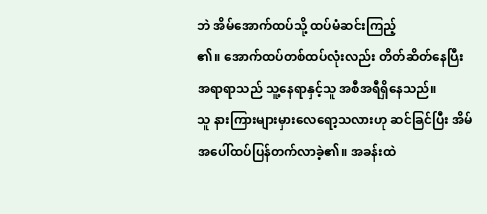ဘဲ အိမ်အောက်ထပ်သို့ ထပ်မံဆင်းကြည့်
၏။ အောက်ထပ်တစ်ထပ်လုံးလည်း တိတ်ဆိတ်နေပြီး
အရာရာသည် သူ့နေရာနှင့်သူ အစီအရီရှိနေသည်။
သူ နားကြားများမှားလေရော့သလားဟု ဆင်ခြင်ပြီး အိမ်
အပေါ်ထပ်ပြန်တက်လာခဲ့၏။ အခန်းထဲ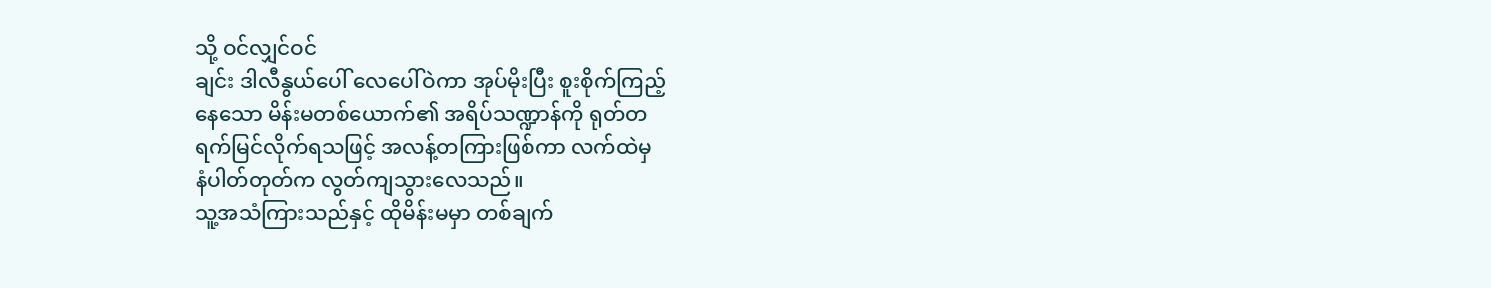သို့ ဝင်လျှင်ဝင်
ချင်း ဒါလီနွယ်ပေါ် လေပေါ်ဝဲကာ အုပ်မိုးပြီး စူးစိုက်ကြည့်
နေသော မိန်းမတစ်ယောက်၏ အရိပ်သဏ္ဍာန်ကို ရုတ်တ
ရက်မြင်လိုက်ရသဖြင့် အလန့်တကြားဖြစ်ကာ လက်ထဲမှ
နံပါတ်တုတ်က လွတ်ကျသွားလေသည်။
သူ့အသံကြားသည်နှင့် ထိုမိန်းမမှာ တစ်ချက်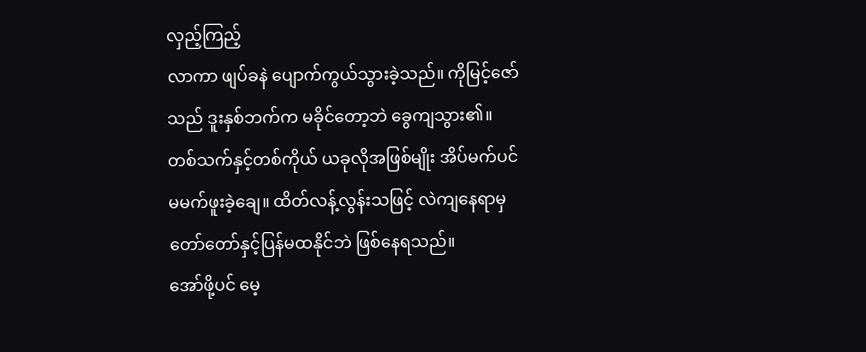လှည့်ကြည့်
လာကာ ဖျပ်ခနဲ ပျောက်ကွယ်သွားခဲ့သည်။ ကိုမြင့်ဇော်
သည် ဒူးနှစ်ဘက်က မခိုင်တော့ဘဲ ခွေကျသွား၏။
တစ်သက်နှင့်တစ်ကိုယ် ယခုလိုအဖြစ်မျိုး အိပ်မက်ပင်
မမက်ဖူးခဲ့ချေ။ ထိတ်လန့်လွန်းသဖြင့် လဲကျနေရာမှ
တော်တော်နှင့်ပြန်မထနိုင်ဘဲ ဖြစ်နေရသည်။
အော်ဖို့ပင် မေ့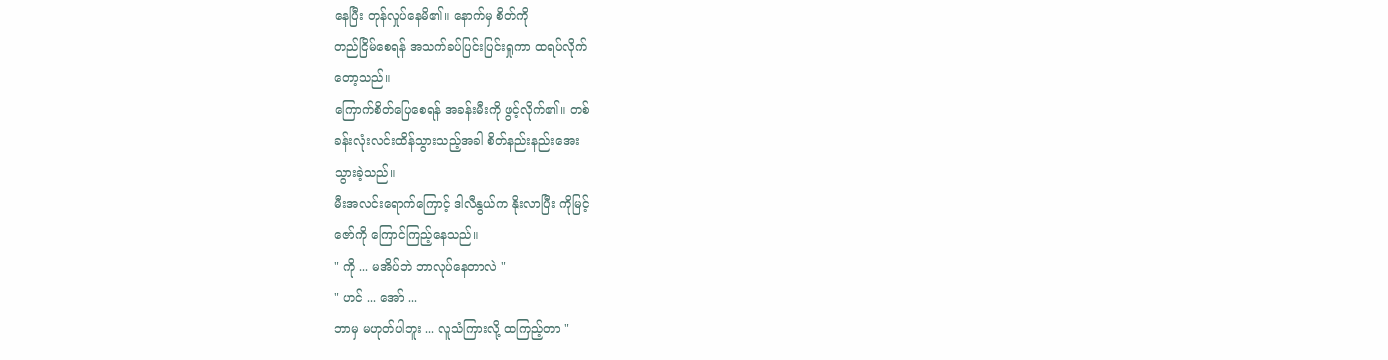နေပြီး တုန်လှုပ်နေမိ၏။ နောက်မှ စိတ်ကို
တည်ငြိမ်စေရန် အသက်ခပ်ပြင်းပြင်းရှုကာ ထရပ်လိုက်
တော့သည်။
ကြောက်စိတ်ပြေစေရန် အခန်းမီးကို ဖွင့်လိုက်၏။ တစ်
ခန်းလုံးလင်းထိန်သွားသည့်အခါ စိတ်နည်းနည်းအေး
သွားခဲ့သည်။
မီးအလင်းရောက်ကြောင့် ဒါလီနွယ်က နိုးလာပြီး ကိုမြင့်
ဇော်ကို ကြောင်ကြည့်နေသည်။
" ကို ... မအိပ်ဘဲ ဘာလုပ်နေတာလဲ "
" ဟင် ... အော် ...
ဘာမှ မဟုတ်ပါဘူး ... လူသံကြားလို့ ထကြည့်တာ "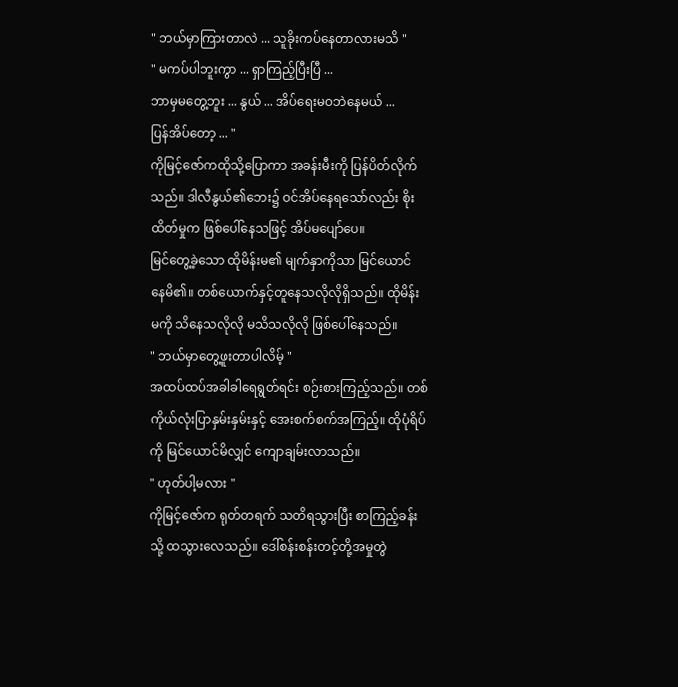" ဘယ်မှာကြားတာလဲ ... သူခိုးကပ်နေတာလားမသိ "
" မကပ်ပါဘူးကွာ ... ရှာကြည့်ပြီးပြီ ...
ဘာမှမတွေ့ဘူး ... နွယ် ... အိပ်ရေးမဝဘဲနေမယ် ...
ပြန်အိပ်တော့ ... "
ကိုမြင့်ဇော်ကထိုသို့ပြောကာ အခန်းမီးကို ပြန်ပိတ်လိုက်
သည်။ ဒါလီနွယ်၏ဘေး၌ ဝင်အိပ်နေရသော်လည်း စိုး
ထိတ်မှုက ဖြစ်ပေါ်နေသဖြင့် အိပ်မပျော်ပေ။
မြင်တွေ့ခဲ့သော ထိုမိန်းမ၏ မျက်နှာကိုသာ မြင်ယောင်
နေမိ၏။ တစ်ယောက်နှင့်တူနေသလိုလိုရှိသည်။ ထိုမိန်း
မကို သိနေသလိုလို မသိသလိုလို ဖြစ်ပေါ်နေသည်။
" ဘယ်မှာတွေ့ဖူးတာပါလိမ့် "
အထပ်ထပ်အခါခါရေရွတ်ရင်း စဉ်းစားကြည့်သည်။ တစ်
ကိုယ်လုံးပြာနှမ်းနှမ်းနှင့် အေးစက်စက်အကြည့်။ ထိုပုံရိပ်
ကို မြင်ယောင်မိလျှင် ကျောချမ်းလာသည်။
" ဟုတ်ပါ့မလား "
ကိုမြင့်ဇော်က ရုတ်တရက် သတိရသွားပြီး စာကြည့်ခန်း
သို့ ထသွားလေသည်။ ဒေါ်စန်းစန်းတင့်တို့အမှုတွဲ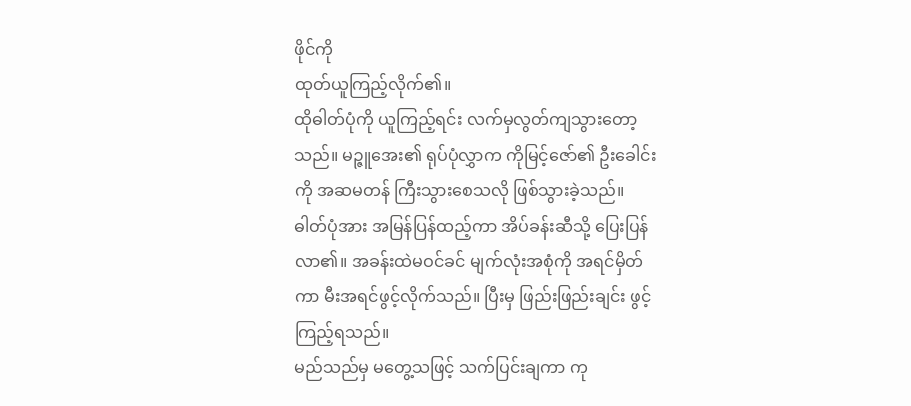ဖိုင်ကို
ထုတ်ယူကြည့်လိုက်၏။
ထိုဓါတ်ပုံကို ယူကြည့်ရင်း လက်မှလွတ်ကျသွားတော့
သည်။ မဉ္ဇူအေး၏ ရုပ်ပုံလွှာက ကိုမြင့်ဇော်၏ ဦးခေါင်း
ကို အဆမတန် ကြီးသွားစေသလို ဖြစ်သွားခဲ့သည်။
ဓါတ်ပုံအား အမြန်ပြန်ထည့်ကာ အိပ်ခန်းဆီသို့ ပြေးပြန်
လာ၏။ အခန်းထဲမဝင်ခင် မျက်လုံးအစုံကို အရင်မှိတ်
ကာ မီးအရင်ဖွင့်လိုက်သည်။ ပြီးမှ ဖြည်းဖြည်းချင်း ဖွင့်
ကြည့်ရသည်။
မည်သည်မှ မတွေ့သဖြင့် သက်ပြင်းချကာ ကု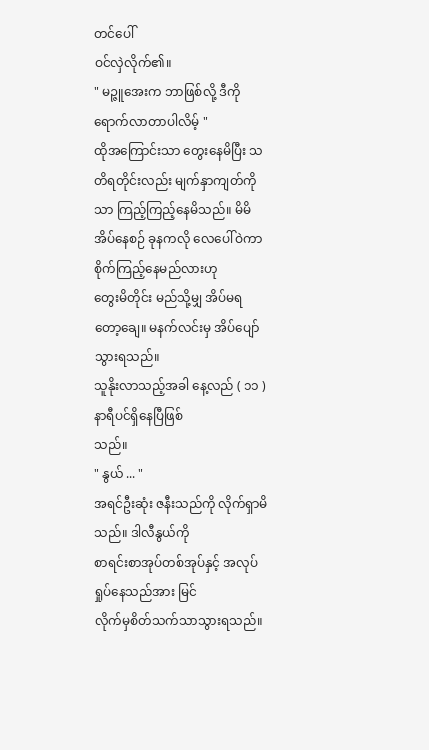တင်ပေါ်
ဝင်လှဲလိုက်၏။
" မဉ္ဇူအေးက ဘာဖြစ်လို့ ဒီကိုရောက်လာတာပါလိမ့် "
ထိုအကြောင်းသာ တွေးနေမိပြီး သတိရတိုင်းလည်း မျက်နှာကျတ်ကိုသာ ကြည့်ကြည့်နေမိသည်။ မိမိအိပ်နေစဉ် ခုနကလို လေပေါ်ဝဲကာ စိုက်ကြည့်နေမည်လားဟု
တွေးမိတိုင်း မည်သို့မျှ အိပ်မရတော့ချေ။ မနက်လင်းမှ အိပ်ပျော်သွားရသည်။
သူနိုးလာသည့်အခါ နေ့လည် ( ၁၁ ) နာရီပင်ရှိနေပြီဖြစ်
သည်။
" နွယ် ... "
အရင်ဦးဆုံး ဇနီးသည်ကို လိုက်ရှာမိသည်။ ဒါလီနွယ်ကို
စာရင်းစာအုပ်တစ်အုပ်နှင့် အလုပ်ရှုပ်နေသည်အား မြင်
လိုက်မှစိတ်သက်သာသွားရသည်။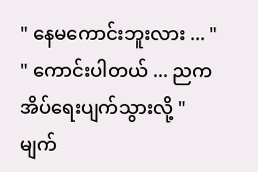" နေမကောင်းဘူးလား ... "
" ကောင်းပါတယ် ... ညက အိပ်ရေးပျက်သွားလို့ "
မျက်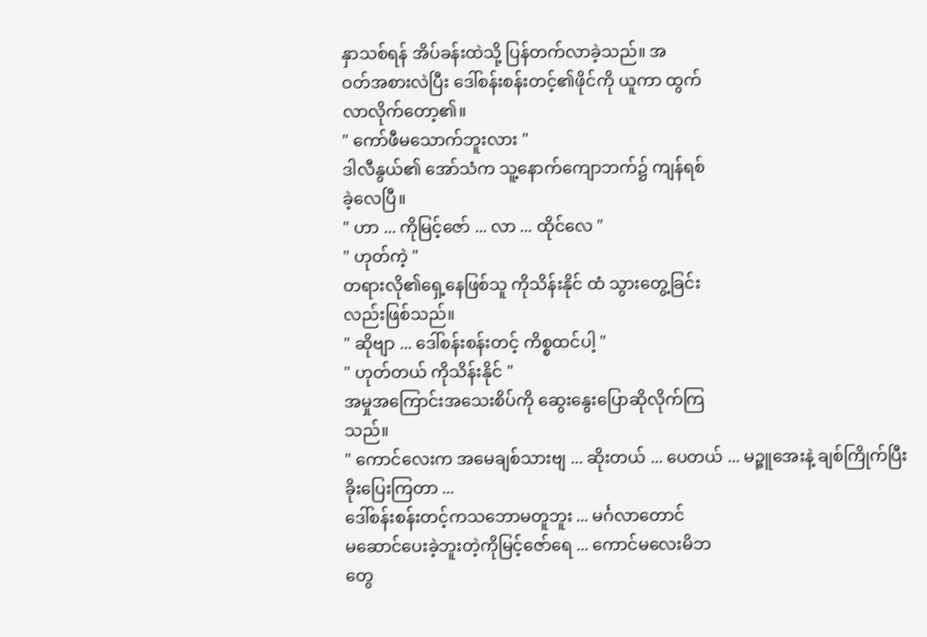နှာသစ်ရန် အိပ်ခန်းထဲသို့ ပြန်တက်လာခဲ့သည်။ အ
ဝတ်အစားလဲပြီး ဒေါ်စန်းစန်းတင့်၏ဖိုင်ကို ယူကာ ထွက်
လာလိုက်တော့၏။
" ကော်ဖီမသောက်ဘူးလား "
ဒါလီနွယ်၏ အော်သံက သူ့နောက်ကျောဘက်၌ ကျန်ရစ်
ခဲ့လေပြီ။
" ဟာ ... ကိုမြင့်ဇော် ... လာ ... ထိုင်လေ "
" ဟုတ်ကဲ့ "
တရားလို၏ရှေ့နေဖြစ်သူ ကိုသိန်းနိုင် ထံ သွားတွေ့ခြင်း
လည်းဖြစ်သည်။
" ဆိုဗျာ ... ဒေါ်စန်းစန်းတင့် ကိစ္စထင်ပါ့ "
" ဟုတ်တယ် ကိုသိန်းနိုင် "
အမှုအကြောင်းအသေးစိပ်ကို ဆွေးနွေးပြောဆိုလိုက်ကြ
သည်။
" ကောင်လေးက အမေချစ်သားဗျ ... ဆိုးတယ် ... ပေတယ် ... မဉ္ဇူအေးနဲ့ ချစ်ကြိုက်ပြီး
ခိုးပြေးကြတာ ...
ဒေါ်စန်းစန်းတင့်ကသဘောမတူဘူး ... မင်္ဂလာတောင်
မဆောင်ပေးခဲ့ဘူးတဲ့ကိုမြင့်ဇော်ရေ ... ကောင်မလေးမိဘ
တွေ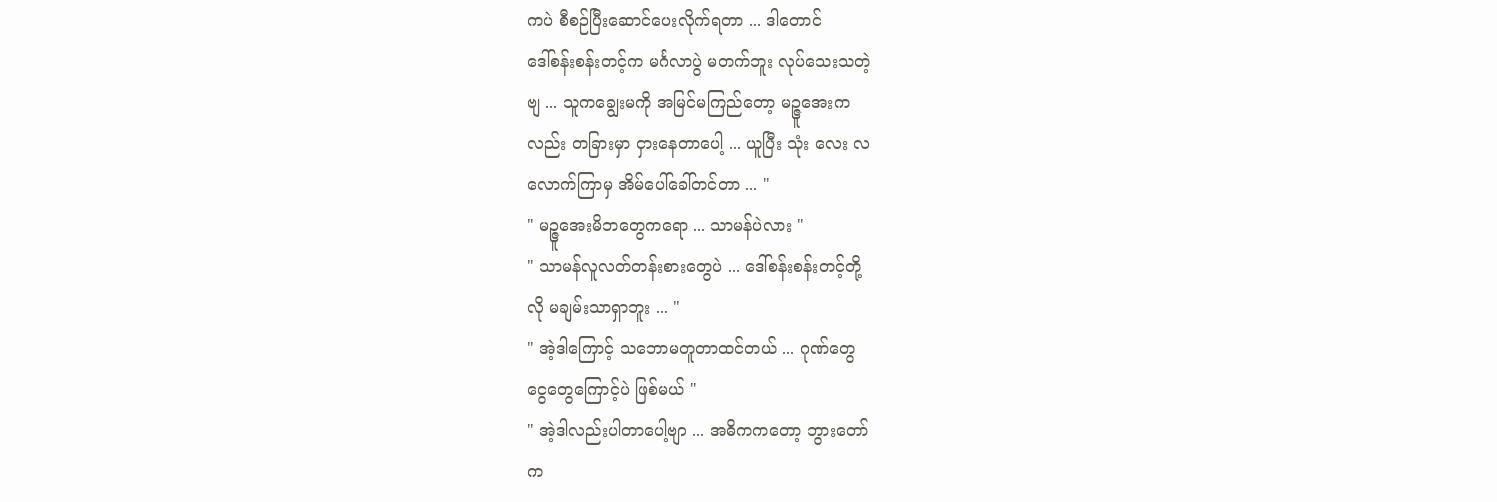ကပဲ စီစဉ်ပြီးဆောင်ပေးလိုက်ရတာ ... ဒါတောင်
ဒေါ်စန်းစန်းတင့်က မင်္ဂလာပွဲ မတက်ဘူး လုပ်သေးသတဲ့
ဗျ ... သူကချွေးမကို အမြင်မကြည်တော့ မဉ္ဇူအေးက
လည်း တခြားမှာ ငှားနေတာပေါ့ ... ယူပြီး သုံး လေး လ
လောက်ကြာမှ အိမ်ပေါ်ခေါ်တင်တာ ... "
" မဉ္ဇူအေးမိဘတွေကရော ... သာမန်ပဲလား "
" သာမန်လူလတ်တန်းစားတွေပဲ ... ဒေါ်စန်းစန်းတင့်တို့
လို မချမ်းသာရှာဘူး ... "
" အဲ့ဒါကြောင့် သဘောမတူတာထင်တယ် ... ဂုဏ်တွေ
ငွေတွေကြောင့်ပဲ ဖြစ်မယ် "
" အဲ့ဒါလည်းပါတာပေါ့ဗျာ ... အဓိကကတော့ ဘွားတော်
က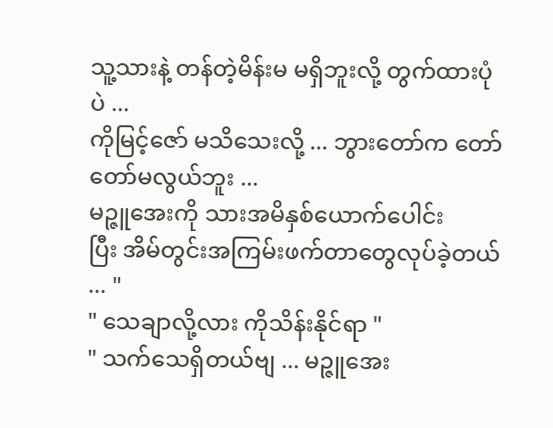သူ့သားနဲ့ တန်တဲ့မိန်းမ မရှိဘူးလို့ တွက်ထားပုံပဲ ...
ကိုမြင့်ဇော် မသိသေးလို့ ... ဘွားတော်က တော်တော်မလွယ်ဘူး ...
မဉ္ဇူအေးကို သားအမိနှစ်ယောက်ပေါင်း
ပြီး အိမ်တွင်းအကြမ်းဖက်တာတွေလုပ်ခဲ့တယ် ... "
" သေချာလို့လား ကိုသိန်းနိုင်ရာ "
" သက်သေရှိတယ်ဗျ ... မဉ္ဇူအေး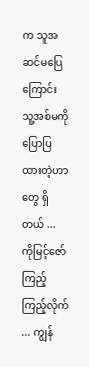က သူအဆင်မပြေ
ကြောင်း သူ့အစ်မကို ပြောပြထားတဲ့ဟာတွေ ရှိတယ် ...
ကိုမြင့်ဇော် ကြည့်ကြည့်လိုက် ... ကျွန်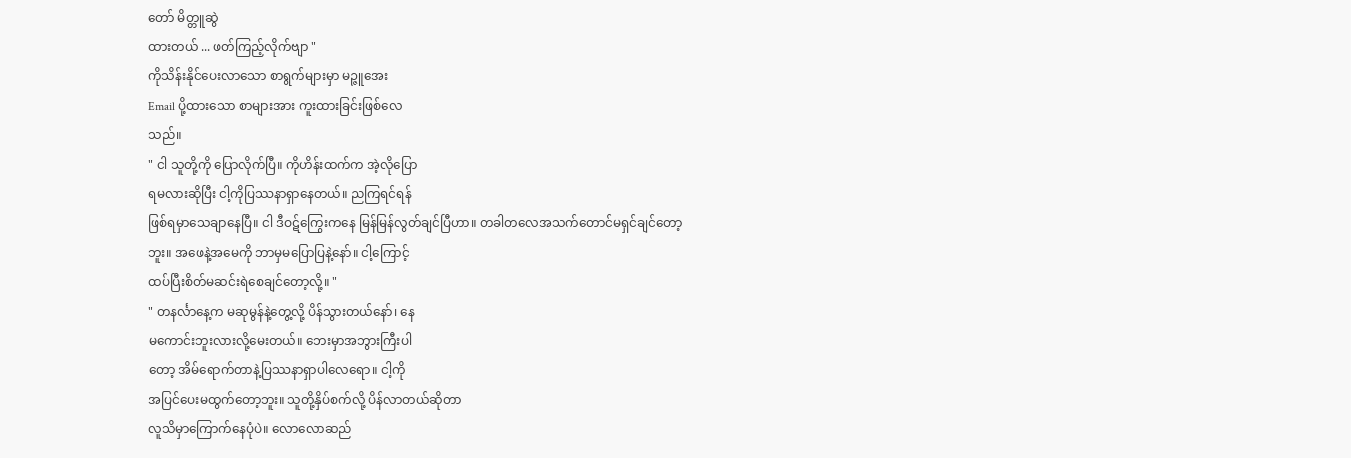တော် မိတ္တူဆွဲ
ထားတယ် ... ဖတ်ကြည့်လိုက်ဗျာ "
ကိုသိန်းနိုင်ပေးလာသော စာရွက်များမှာ မဉ္ဇူအေး
Email ပို့ထားသော စာများအား ကူးထားခြင်းဖြစ်လေ
သည်။
" ငါ သူတို့ကို ပြောလိုက်ပြီ။ ကိုဟိန်းထက်က အဲ့လိုပြော
ရမလားဆိုပြီး ငါ့ကိုပြဿနာရှာနေတယ်။ ညကြရင်ရန်
ဖြစ်ရမှာသေချာနေပြီ။ ငါ ဒီဝဋ်ကြွေးကနေ မြန်မြန်လွတ်ချင်ပြီဟာ။ တခါတလေအသက်တောင်မရှင်ချင်တော့
ဘူး။ အဖေနဲ့အမေကို ဘာမှမပြောပြနဲ့နော်။ ငါ့ကြောင့်
ထပ်ပြီးစိတ်မဆင်းရဲစေချင်တော့လို့။ "
" တနင်္လာနေ့က မဆုမွန်နဲ့တွေ့လို့ ပိန်သွားတယ်နော်၊ နေ
မကောင်းဘူးလားလို့မေးတယ်။ ဘေးမှာအဘွားကြီးပါ
တော့ အိမ်ရောက်တာနဲ့ပြဿနာရှာပါလေရော။ ငါ့ကို
အပြင်ပေးမထွက်တော့ဘူး။ သူတို့နှိပ်စက်လို့ ပိန်လာတယ်ဆိုတာ
လူသိမှာကြောက်နေပုံပဲ။ လောလောဆည်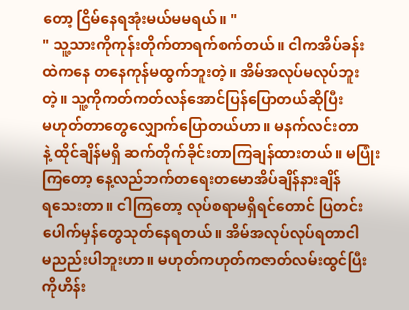တော့ ငြိမ်နေရအုံးမယ်မမရယ်။ "
" သူ့သားကိုကုန်းတိုက်တာရက်စက်တယ်။ ငါကအိပ်ခန်း
ထဲကနေ တနေကုန်မထွက်ဘူးတဲ့။ အိမ်အလုပ်မလုပ်ဘူး
တဲ့။ သူ့ကိုကတ်ကတ်လန်အောင်ပြန်ပြောတယ်ဆိုပြီး
မဟုတ်တာတွေလျှောက်ပြောတယ်ဟာ။ မနက်လင်းတာ
နဲ့ ထိုင်ချိန်မရှိ ဆက်တိုက်ခိုင်းတာကြချန်ထားတယ်။ မပြုံးကြတော့ နေ့လည်ဘက်တရေးတမောအိပ်ချိန်နားချိန်
ရသေးတာ။ ငါကြတော့ လုပ်စရာမရှိရင်တောင် ပြတင်း
ပေါက်မှန်တွေသုတ်နေရတယ်။ အိမ်အလုပ်လုပ်ရတာငါ
မညည်းပါဘူးဟာ။ မဟုတ်ကဟုတ်ကဇာတ်လမ်းထွင်ပြီး
ကိုဟိန်း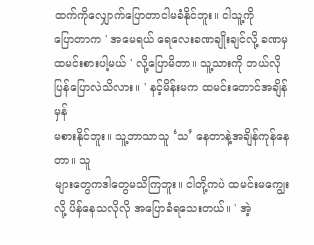ထက်ကိုလျှောက်ပြောတာငါမခံနိုင်ဘူး။ ငါသူ့ကို
ပြောတာက ' အမေရယ် ရေလေးခဏချိုးချင်လို့ ခဏမှ
ထမင်းစားပါ့မယ် ' လို့ပြောမိတာ။ သူ့သားကို ဘယ်လို
ပြန်ပြောလဲသိလား။ ' နင့်မိန်းမက ထမင်းတောင်အချိန်မှန်
မစားနိုင်ဘူး။ သူ့ဘာသာသူ ‘သ’ နေတာနဲ့အချိန်ကုန်နေတာ။ သူ
များတွေကဒါတွေမသိကြဘူး။ ငါတို့ကပဲ ထမင်းမကျွေး
လို့ ပိန်နေသလိုလို အပြောခံရသေးတယ်။ ' အဲ့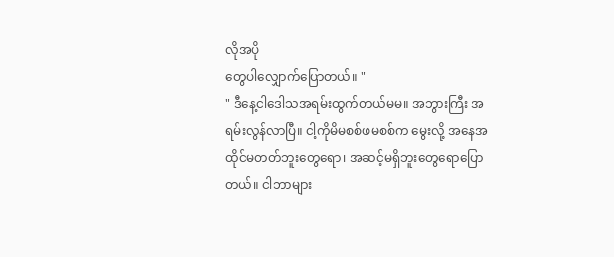လိုအပို
တွေပါလျှောက်ပြောတယ်။ "
" ဒီနေ့ငါဒေါသအရမ်းထွက်တယ်မမ။ အဘွားကြီး အ
ရမ်းလွန်လာပြီ။ ငါ့ကိုမိမစစ်ဖမစစ်က မွေးလို့ အနေအ
ထိုင်မတတ်ဘူးတွေရော၊ အဆင့်မရှိဘူးတွေရောပြော
တယ်။ ငါဘာများ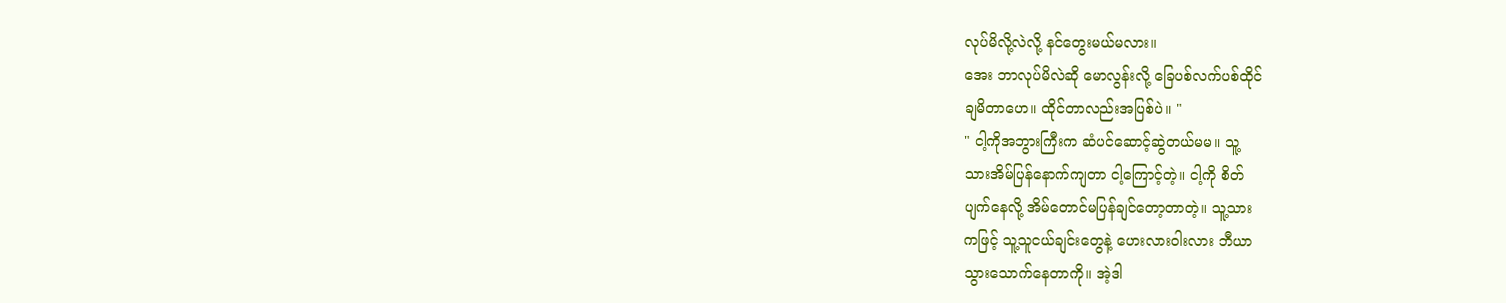လုပ်မိလို့လဲလို့ နင်တွေးမယ်မလား။
အေး ဘာလုပ်မိလဲဆို မောလွန်းလို့ ခြေပစ်လက်ပစ်ထိုင်
ချမိတာဟေ။ ထိုင်တာလည်းအပြစ်ပဲ။ "
" ငါ့ကိုအဘွားကြီးက ဆံပင်ဆောင့်ဆွဲတယ်မမ။ သူ့
သားအိမ်ပြန်နောက်ကျတာ ငါ့ကြောင့်တဲ့။ ငါ့ကို စိတ်
ပျက်နေလို့ အိမ်တောင်မပြန်ချင်တော့တာတဲ့။ သူ့သား
ကဖြင့် သူ့သူငယ်ချင်းတွေနဲ့ ဟေးလားဝါးလား ဘီယာ
သွားသောက်နေတာကို။ အဲ့ဒါ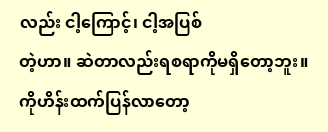လည်း ငါ့ကြောင့်၊ ငါ့အပြစ်
တဲ့ဟာ။ ဆဲတာလည်းရစရာကိုမရှိတော့ဘူး။ ကိုဟိန်းထက်ပြန်လာတော့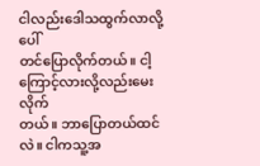ငါလည်းဒေါသထွက်လာလို့ ပေါ်
တင်ပြောလိုက်တယ်။ ငါ့ကြောင့်လားလို့လည်းမေးလိုက်
တယ်။ ဘာပြောတယ်ထင်လဲ။ ငါကသူ့အ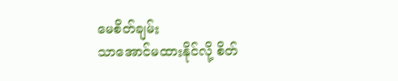မေစိတ်ချမ်း
သာအောင်မထားနိုင်လို့ စိတ်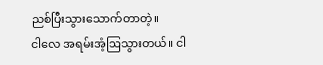ညစ်ပြီးသွားသောက်တာတဲ့။
ငါလေ အရမ်းအံ့ဩသွားတယ်။ ငါ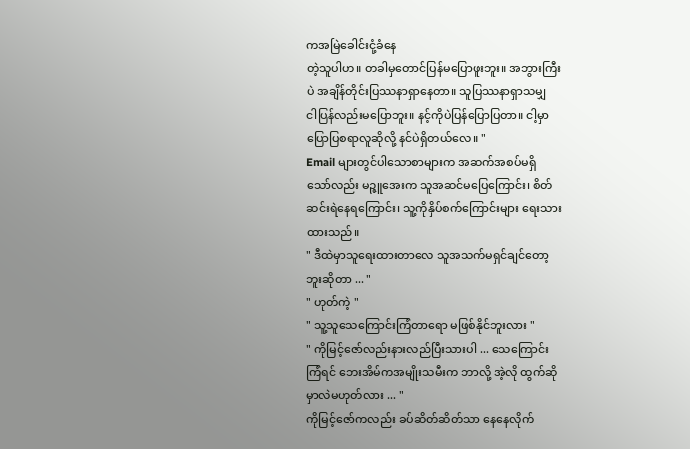ကအမြဲခေါင်းငုံ့ခံနေ
တဲ့သူပါဟ။ တခါမှတောင်ပြန်မပြောဖူးဘူး။ အဘွားကြီး
ပဲ အချိန်တိုင်းပြဿနာရှာနေတာ။ သူပြဿနာရှာသမျှ
ငါပြန်လည်းမပြောဘူး။ နင့်ကိုပဲပြန်ပြောပြတာ။ ငါ့မှာ
ပြောပြစရာလူဆိုလို့ နင်ပဲရှိတယ်လေ။ "
Email များတွင်ပါသောစာများက အဆက်အစပ်မရှိ
သော်လည်း မဉ္ဇူအေးက သူအဆင်မပြေကြောင်း၊ စိတ်
ဆင်းရဲနေရကြောင်း၊ သူ့ကိုနှိပ်စက်ကြောင်းများ ရေးသား
ထားသည်။
" ဒီထဲမှာသူရေးထားတာလေ သူအသက်မရှင်ချင်တော့
ဘူးဆိုတာ ... "
" ဟုတ်ကဲ့ "
" သူ့သူသေကြောင်းကြံတာရော မဖြစ်နိုင်ဘူးလား "
" ကိုမြင့်ဇော်လည်းနားလည်ပြီးသားပါ ... သေကြောင်း
ကြံရင် ဘေးအိမ်ကအမျိုးသမီးက ဘာလို့ အဲ့လို ထွက်ဆို
မှာလဲမဟုတ်လား ... "
ကိုမြင့်ဇော်ကလည်း ခပ်ဆိတ်ဆိတ်သာ နေနေလိုက်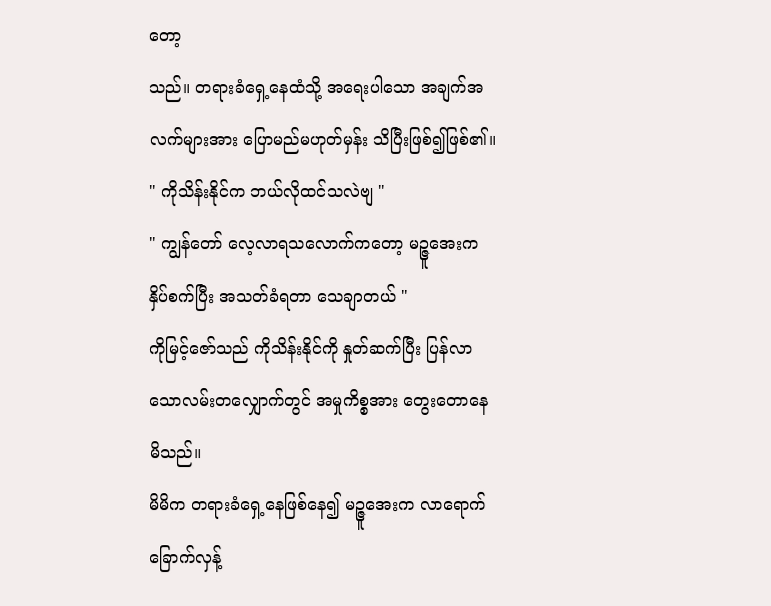တော့
သည်။ တရားခံရှေ့နေထံသို့ အရေးပါသော အချက်အ
လက်များအား ပြောမည်မဟုတ်မှန်း သိပြီးဖြစ်၍ဖြစ်၏။
" ကိုသိန်းနိုင်က ဘယ်လိုထင်သလဲဗျ "
" ကျွန်တော် လေ့လာရသလောက်ကတော့ မဉ္ဇူအေးက
နှိပ်စက်ပြီး အသတ်ခံရတာ သေချာတယ် "
ကိုမြင့်ဇော်သည် ကိုသိန်းနိုင်ကို နှုတ်ဆက်ပြီး ပြန်လာ
သောလမ်းတလျှောက်တွင် အမှုကိစ္စအား တွေးတောနေ
မိသည်။
မိမိက တရားခံရှေ့နေဖြစ်နေ၍ မဉ္ဇူအေးက လာရောက်
ခြောက်လှန့်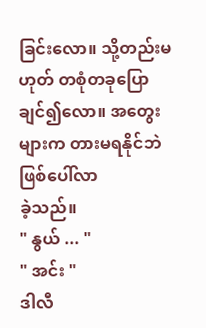ခြင်းလော။ သို့တည်းမဟုတ် တစုံတခုပြော
ချင်၍လော။ အတွေးများက တားမရနိုင်ဘဲ ဖြစ်ပေါ်လာ
ခဲ့သည်။
" နွယ် ... "
" အင်း "
ဒါလီ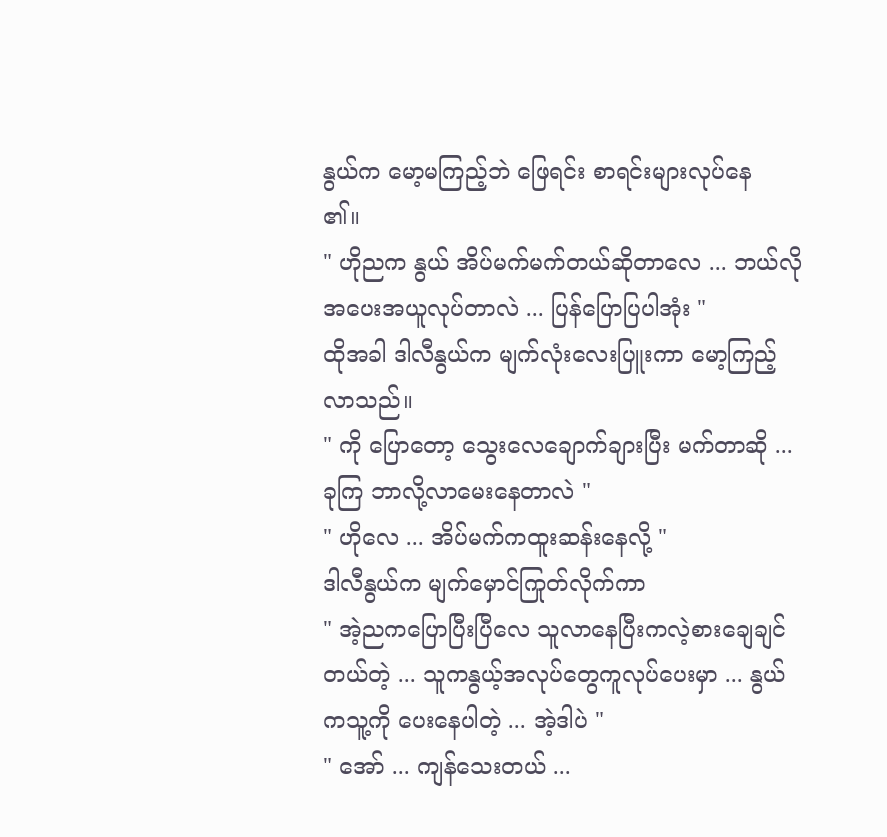နွယ်က မော့မကြည့်ဘဲ ဖြေရင်း စာရင်းများလုပ်နေ
၏။
" ဟိုညက နွယ် အိပ်မက်မက်တယ်ဆိုတာလေ ... ဘယ်လို
အပေးအယူလုပ်တာလဲ ... ပြန်ပြောပြပါအုံး "
ထိုအခါ ဒါလီနွယ်က မျက်လုံးလေးပြူးကာ မော့ကြည့်
လာသည်။
" ကို ပြောတော့ သွေးလေချောက်ချားပြီး မက်တာဆို ...
ခုကြ ဘာလို့လာမေးနေတာလဲ "
" ဟိုလေ ... အိပ်မက်ကထူးဆန်းနေလို့ "
ဒါလီနွယ်က မျက်မှောင်ကြုတ်လိုက်ကာ
" အဲ့ညကပြောပြီးပြီလေ သူလာနေပြီးကလဲ့စားချေချင်
တယ်တဲ့ ... သူကနွယ့်အလုပ်တွေကူလုပ်ပေးမှာ ... နွယ်
ကသူ့ကို ပေးနေပါတဲ့ ... အဲ့ဒါပဲ "
" အော် ... ကျန်သေးတယ် ...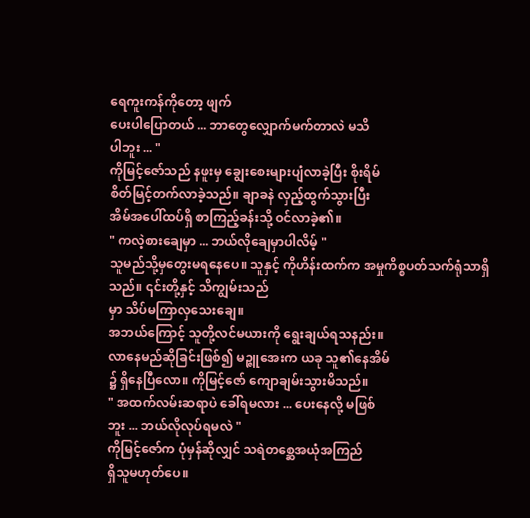ရေကူးကန်ကိုတော့ ဖျက်
ပေးပါပြောတယ် ... ဘာတွေလျှောက်မက်တာလဲ မသိ
ပါဘူး ... "
ကိုမြင့်ဇော်သည် နဖူးမှ ချွေးစေးများပျံလာခဲ့ပြီး စိုးရိမ်
စိတ်မြင့်တက်လာခဲ့သည်။ ချာခနဲ လှည့်ထွက်သွားပြီး
အိမ်အပေါ်ထပ်ရှိ စာကြည့်ခန်းသို့ ဝင်လာခဲ့၏။
" ကလဲ့စားချေမှာ ... ဘယ်လိုချေမှာပါလိမ့် "
သူမည်သို့မှတွေးမရနေပေ။ သူနှင့် ကိုဟိန်းထက်က အမှုကိစ္စပတ်သက်ရုံသာရှိသည်။ ၎င်းတို့နှင့် သိကျွမ်းသည်
မှာ သိပ်မကြာလှသေးချေ။
အဘယ်ကြောင့် သူတို့လင်မယားကို ရွေးချယ်ရသနည်း။
လာနေမည်ဆိုခြင်းဖြစ်၍ မဉ္ဇူအေးက ယခု သူ၏နေအိမ်
၌ ရှိနေပြီလော။ ကိုမြင့်ဇော် ကျောချမ်းသွားမိသည်။
" အထက်လမ်းဆရာပဲ ခေါ်ရမလား ... ပေးနေလို့ မဖြစ်
ဘူး ... ဘယ်လိုလုပ်ရမလဲ "
ကိုမြင့်ဇော်က ပုံမှန်ဆိုလျှင် သရဲတစ္ဆေအယုံအကြည်
ရှိသူမဟုတ်ပေ။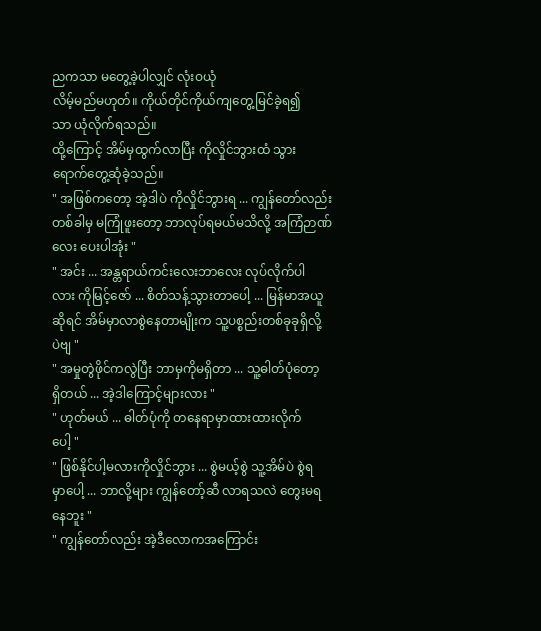ညကသာ မတွေ့ခဲ့ပါလျှင် လုံးဝယုံ
လိမ့်မည်မဟုတ်။ ကိုယ်တိုင်ကိုယ်ကျတွေ့မြင်ခဲ့ရ၍
သာ ယုံလိုက်ရသည်။
ထို့ကြောင့် အိမ်မှထွက်လာပြီး ကိုလှိုင်ဘွားထံ သွား
ရောက်တွေ့ဆုံခဲ့သည်။
" အဖြစ်ကတော့ အဲ့ဒါပဲ ကိုလှိုင်ဘွားရ ... ကျွန်တော်လည်း
တစ်ခါမှ မကြုံဖူးတော့ ဘာလုပ်ရမယ်မသိလို့ အကြံဉာဏ်
လေး ပေးပါအုံး "
" အင်း ... အန္တရာယ်ကင်းလေးဘာလေး လုပ်လိုက်ပါ
လား ကိုမြင့်ဇော် ... စိတ်သန့်သွားတာပေါ့ ... မြန်မာအယူ
ဆိုရင် အိမ်မှာလာစွဲနေတာမျိုးက သူ့ပစ္စည်းတစ်ခုခုရှိလို့
ပဲဗျ "
" အမှုတွဲဖိုင်ကလွဲပြီး ဘာမှကိုမရှိတာ ... သူ့ဓါတ်ပုံတော့
ရှိတယ် ... အဲ့ဒါကြောင့်များလား "
" ဟုတ်မယ် ... ဓါတ်ပုံကို တနေရာမှာထားထားလိုက်
ပေါ့ "
" ဖြစ်နိုင်ပါ့မလားကိုလှိုင်ဘွား ... စွဲမယ့်စွဲ သူ့အိမ်ပဲ စွဲရ
မှာပေါ့ ... ဘာလို့များ ကျွန်တော့်ဆီ လာရသလဲ တွေးမရ
နေဘူး "
" ကျွန်တော်လည်း အဲ့ဒီလောကအကြောင်း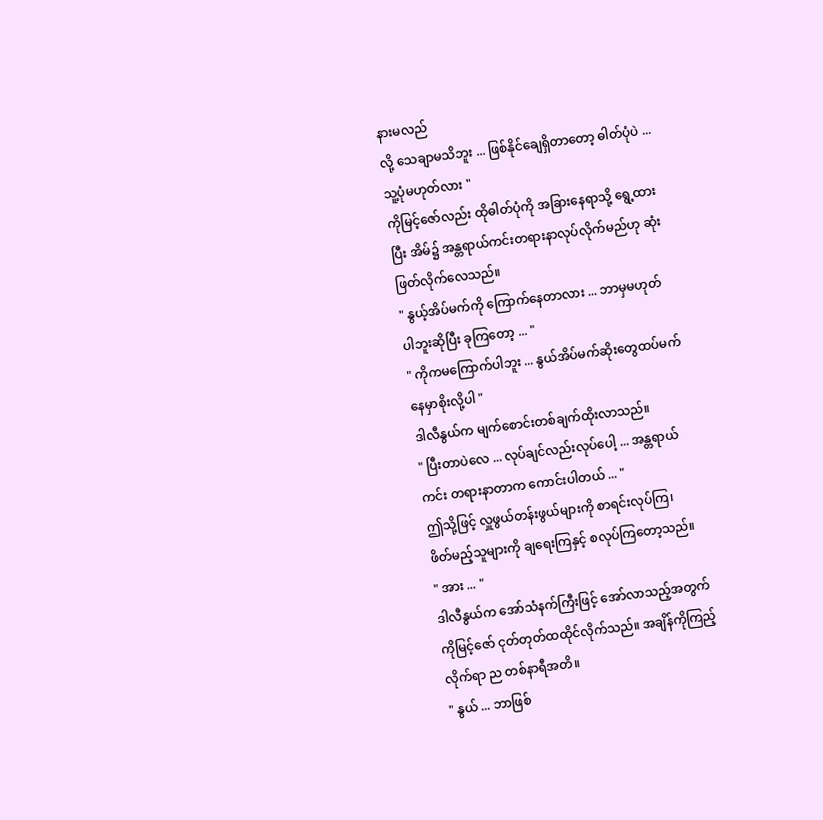နားမလည်
လို့ သေချာမသိဘူး ... ဖြစ်နိုင်ချေရှိတာတော့ ဓါတ်ပုံပဲ ...
သူ့ပုံမဟုတ်လား "
ကိုမြင့်ဇော်လည်း ထိုဓါတ်ပုံကို အခြားနေရာသို့ ရွေ့ထား
ပြီး အိမ်၌ အန္တရာယ်ကင်းတရားနာလုပ်လိုက်မည်ဟု ဆုံး
ဖြတ်လိုက်လေသည်။
" နွယ့်အိပ်မက်ကို ကြောက်နေတာလား ... ဘာမှမဟုတ်
ပါဘူးဆိုပြီး ခုကြတော့ ... "
" ကိုကမကြောက်ပါဘူး ... နွယ်အိပ်မက်ဆိုးတွေထပ်မက်
နေမှာစိုးလို့ပါ "
ဒါလီနွယ်က မျက်စောင်းတစ်ချက်ထိုးလာသည်။
" ပြီးတာပဲလေ ... လုပ်ချင်လည်းလုပ်ပေါ့ ... အန္တရာယ်
ကင်း တရားနာတာက ကောင်းပါတယ် ... "
ဤသို့ဖြင့် လှူဖွယ်တန်းဖွယ်များကို စာရင်းလုပ်ကြ၊
ဖိတ်မည့်သူများကို ချရေးကြနှင့် စလုပ်ကြတော့သည်။
" အား ... "
ဒါလီနွယ်က အော်သံနက်ကြီးဖြင့် အော်လာသည့်အတွက်
ကိုမြင့်ဇော် ငုတ်တုတ်ထထိုင်လိုက်သည်။ အချိန်ကိုကြည့်
လိုက်ရာ ည တစ်နာရီအတိ။
" နွယ် ... ဘာဖြစ်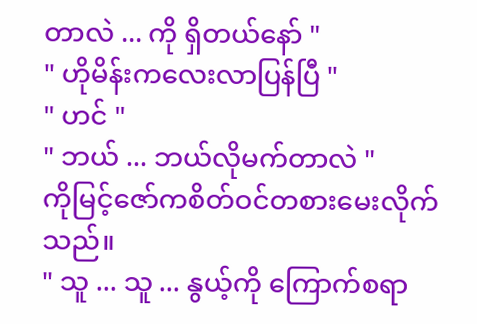တာလဲ ... ကို ရှိတယ်နော် "
" ဟိုမိန်းကလေးလာပြန်ပြီ "
" ဟင် "
" ဘယ် ... ဘယ်လိုမက်တာလဲ "
ကိုမြင့်ဇော်ကစိတ်ဝင်တစားမေးလိုက်သည်။
" သူ ... သူ ... နွယ့်ကို ကြောက်စရာ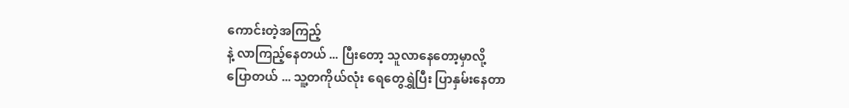ကောင်းတဲ့အကြည့်
နဲ့ လာကြည့်နေတယ် ... ပြီးတော့ သူလာနေတော့မှာလို့
ပြောတယ် ... သူ့တကိုယ်လုံး ရေတွေရွှဲပြီး ပြာနှမ်းနေတာ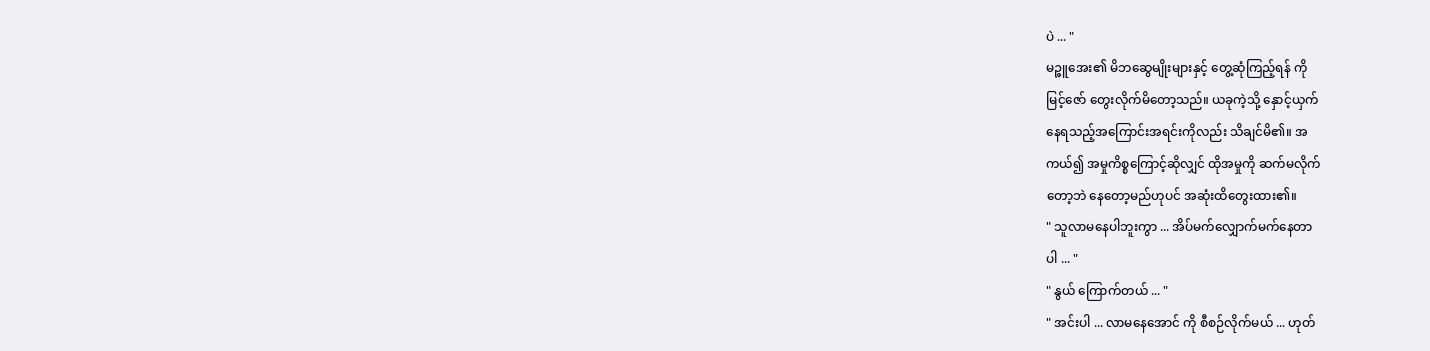ပဲ ... "
မဉ္ဇူအေး၏ မိဘဆွေမျိုးများနှင့် တွေ့ဆုံကြည့်ရန် ကို
မြင့်ဇော် တွေးလိုက်မိတော့သည်။ ယခုကဲ့သို့ နှောင့်ယှက်
နေရသည့်အကြောင်းအရင်းကိုလည်း သိချင်မိ၏။ အ
ကယ်၍ အမှုကိစ္စကြောင့်ဆိုလျှင် ထိုအမှုကို ဆက်မလိုက်
တော့ဘဲ နေတော့မည်ဟုပင် အဆုံးထိတွေးထား၏။
" သူလာမနေပါဘူးကွာ ... အိပ်မက်လျှောက်မက်နေတာ
ပါ ... "
" နွယ် ကြောက်တယ် ... "
" အင်းပါ ... လာမနေအောင် ကို စီစဉ်လိုက်မယ် ... ဟုတ်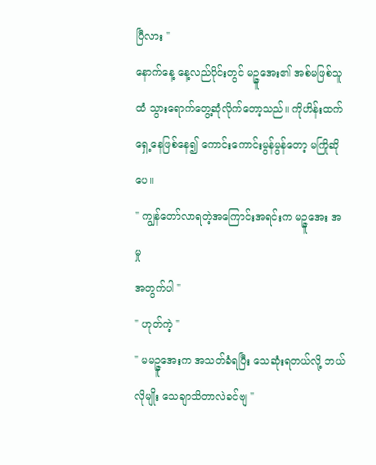ပြီလား "
နောက်နေ့ နေ့လည်ပိုင်းတွင် မဉ္ဇူအေး၏ အစ်မဖြစ်သူ
ထံ သွားရောက်တွေ့ဆုံလိုက်တော့သည်။ ကိုဟိန်းထက်
ရှေ့နေဖြစ်နေ၍ ကောင်းကောင်းမွန်မွန်တော့ မကြိုဆိုပေ။
" ကျွန်တော်လာရတဲ့အကြောင်းအရင်းက မဉ္ဇူအေး အမှု
အတွက်ပါ "
" ဟုတ်ကဲ့ "
" မမဉ္ဇူအေးက အသတ်ခံရပြီး သေဆုံးရတယ်လို့ ဘယ်
လိုမျိုး သေချာသိတာလဲခင်ဗျ "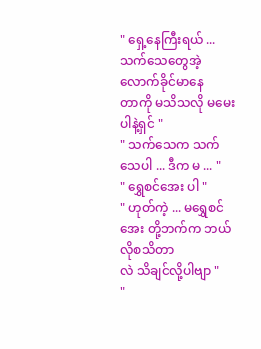" ရှေ့နေကြီးရယ် ... သက်သေတွေအဲ့လောက်ခိုင်မာနေ
တာကို မသိသလို မမေးပါနဲ့ရှင် "
" သက်သေက သက်သေပါ ... ဒီက မ ... "
" ရွှေစင်အေး ပါ "
" ဟုတ်ကဲ့ ... မရွှေစင်အေး တို့ဘက်က ဘယ်လိုစသိတာ
လဲ သိချင်လို့ပါဗျာ "
"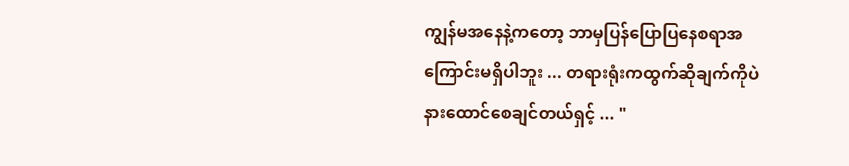ကျွန်မအနေနဲ့ကတော့ ဘာမှပြန်ပြောပြနေစရာအကြောင်းမရှိပါဘူး ... တရားရုံးကထွက်ဆိုချက်ကိုပဲ နားထောင်စေချင်တယ်ရှင့် ... "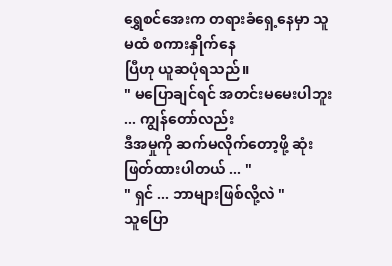ရွှေစင်အေးက တရားခံရှေ့နေမှာ သူမထံ စကားနှိုက်နေ
ပြီဟု ယူဆပုံရသည်။
" မပြောချင်ရင် အတင်းမမေးပါဘူး ... ကျွန်တော်လည်း
ဒီအမှုကို ဆက်မလိုက်တော့ဖို့ ဆုံးဖြတ်ထားပါတယ် ... "
" ရှင် ... ဘာများဖြစ်လို့လဲ "
သူပြော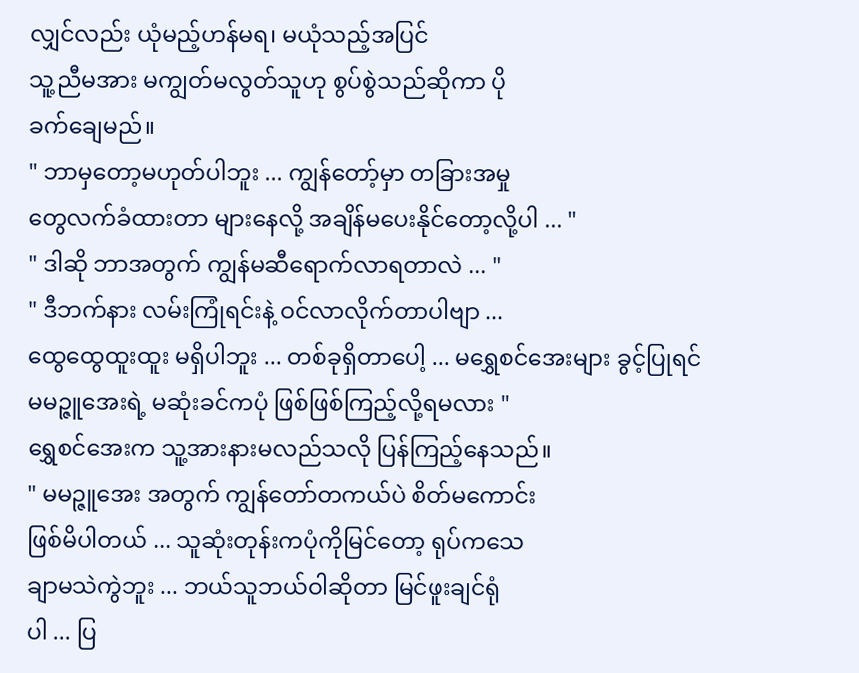လျှင်လည်း ယုံမည့်ဟန်မရ၊ မယုံသည့်အပြင်
သူ့ညီမအား မကျွတ်မလွတ်သူဟု စွပ်စွဲသည်ဆိုကာ ပို
ခက်ချေမည်။
" ဘာမှတော့မဟုတ်ပါဘူး ... ကျွန်တော့်မှာ တခြားအမှု
တွေလက်ခံထားတာ များနေလို့ အချိန်မပေးနိုင်တော့လို့ပါ ... "
" ဒါဆို ဘာအတွက် ကျွန်မဆီရောက်လာရတာလဲ ... "
" ဒီဘက်နား လမ်းကြုံရင်းနဲ့ ဝင်လာလိုက်တာပါဗျာ ...
ထွေထွေထူးထူး မရှိပါဘူး ... တစ်ခုရှိတာပေါ့ ... မရွှေစင်အေးများ ခွင့်ပြုရင်
မမဉ္ဇူအေးရဲ့ မဆုံးခင်ကပုံ ဖြစ်ဖြစ်ကြည့်လို့ရမလား "
ရွှေစင်အေးက သူ့အားနားမလည်သလို ပြန်ကြည့်နေသည်။
" မမဉ္ဇူအေး အတွက် ကျွန်တော်တကယ်ပဲ စိတ်မကောင်း
ဖြစ်မိပါတယ် ... သူဆုံးတုန်းကပုံကိုမြင်တော့ ရုပ်ကသေ
ချာမသဲကွဲဘူး ... ဘယ်သူဘယ်ဝါဆိုတာ မြင်ဖူးချင်ရုံ
ပါ ... ပြ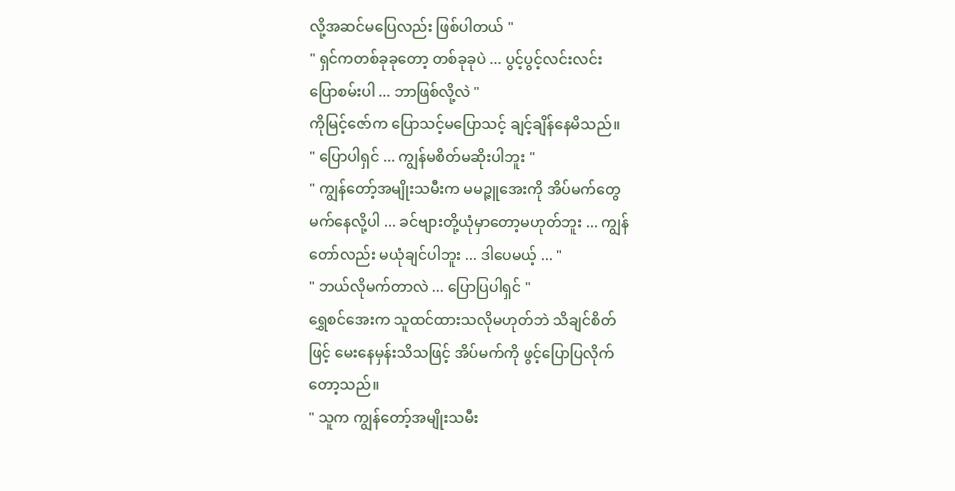လို့အဆင်မပြေလည်း ဖြစ်ပါတယ် "
" ရှင်ကတစ်ခုခုတော့ တစ်ခုခုပဲ ... ပွင့်ပွင့်လင်းလင်း
ပြောစမ်းပါ ... ဘာဖြစ်လို့လဲ "
ကိုမြင့်ဇော်က ပြောသင့်မပြောသင့် ချင့်ချိန်နေမိသည်။
" ပြောပါရှင် ... ကျွန်မစိတ်မဆိုးပါဘူး "
" ကျွန်တော့်အမျိုးသမီးက မမဉ္ဇူအေးကို အိပ်မက်တွေ
မက်နေလို့ပါ ... ခင်ဗျားတို့ယုံမှာတော့မဟုတ်ဘူး ... ကျွန်
တော်လည်း မယုံချင်ပါဘူး ... ဒါပေမယ့် ... "
" ဘယ်လိုမက်တာလဲ ... ပြောပြပါရှင် "
ရွှေစင်အေးက သူထင်ထားသလိုမဟုတ်ဘဲ သိချင်စိတ်
ဖြင့် မေးနေမှန်းသိသဖြင့် အိပ်မက်ကို ဖွင့်ပြောပြလိုက်
တော့သည်။
" သူက ကျွန်တော့်အမျိုးသမီး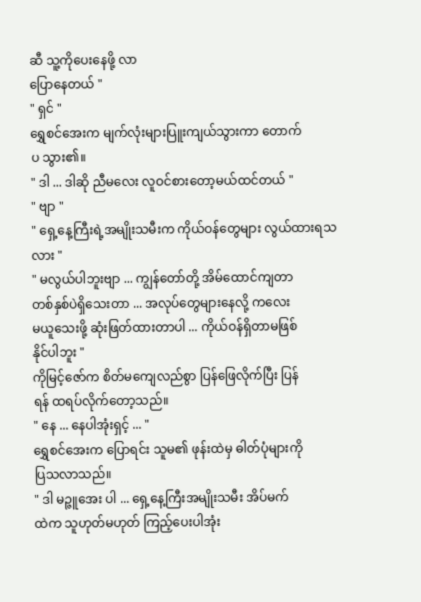ဆီ သူ့ကိုပေးနေဖို့ လာ
ပြောနေတယ် "
" ရှင် "
ရွှေစင်အေးက မျက်လုံးများပြူးကျယ်သွားကာ တောက်
ပ သွား၏။
" ဒါ ... ဒါဆို ညီမလေး လူဝင်စားတော့မယ်ထင်တယ် "
" ဗျာ "
" ရှေ့နေ့ကြီးရဲ့အမျိုးသမီးက ကိုယ်ဝန်တွေများ လွယ်ထားရသလား "
" မလွယ်ပါဘူးဗျာ ... ကျွန်တော်တို့ အိမ်ထောင်ကျတာ
တစ်နှစ်ပဲရှိသေးတာ ... အလုပ်တွေများနေလို့ ကလေး
မယူသေးဖို့ ဆုံးဖြတ်ထားတာပါ ... ကိုယ်ဝန်ရှိတာမဖြစ်
နိုင်ပါဘူး "
ကိုမြင့်ဇော်က စိတ်မကျေလည်စွာ ပြန်ဖြေလိုက်ပြီး ပြန်
ရန် ထရပ်လိုက်တော့သည်။
" နေ ... နေပါအုံးရှင့် ... "
ရွှေစင်အေးက ပြောရင်း သူမ၏ ဖုန်းထဲမှ ဓါတ်ပုံများကို
ပြသလာသည်။
" ဒါ မဉ္ဇူအေး ပါ ... ရှေ့နေ့ကြီးအမျိုးသမီး အိပ်မက်
ထဲက သူဟုတ်မဟုတ် ကြည့်ပေးပါအုံး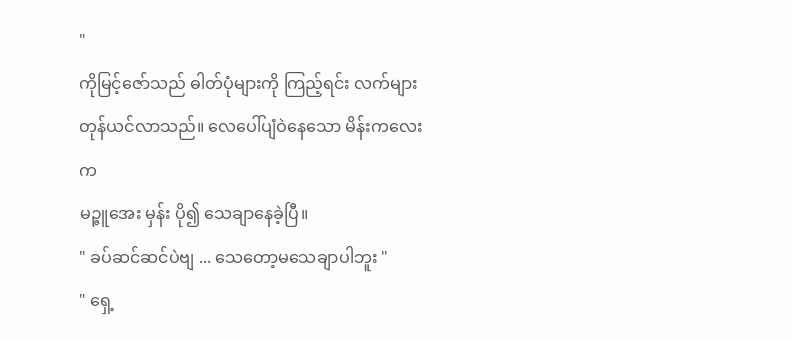"
ကိုမြင့်ဇော်သည် ဓါတ်ပုံများကို ကြည့်ရင်း လက်များ
တုန်ယင်လာသည်။ လေပေါ်ပျံဝဲနေသော မိန်းကလေးက
မဉ္ဇူအေး မှန်း ပို၍ သေချာနေခဲ့ပြီ။
" ခပ်ဆင်ဆင်ပဲဗျ ... သေတော့မသေချာပါဘူး "
" ရှေ့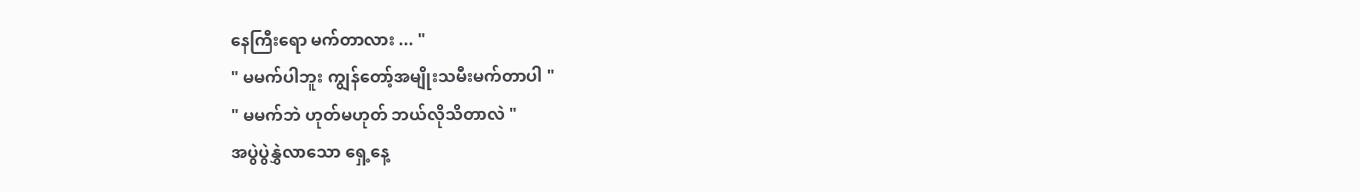နေကြီးရော မက်တာလား ... "
" မမက်ပါဘူး ကျွန်တော့်အမျိုးသမီးမက်တာပါ "
" မမက်ဘဲ ဟုတ်မဟုတ် ဘယ်လိုသိတာလဲ "
အပွဲပွဲနွှဲလာသော ရှေ့နေ့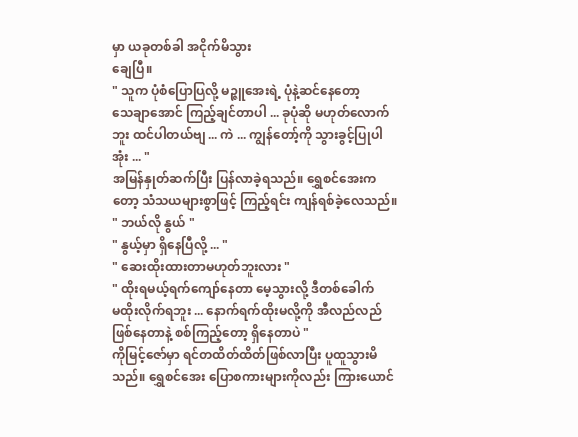မှာ ယခုတစ်ခါ အငိုက်မိသွား
ချေပြီ။
" သူက ပုံစံပြောပြလို့ မဉ္ဇူအေးရဲ့ ပုံနဲ့ဆင်နေတော့
သေချာအောင် ကြည့်ချင်တာပါ ... ခုပုံဆို မဟုတ်လောက်
ဘူး ထင်ပါတယ်ဗျ ... ကဲ ... ကျွန်တော့်ကို သွားခွင့်ပြုပါ
အုံး ... "
အမြန်နှုတ်ဆက်ပြီး ပြန်လာခဲ့ရသည်။ ရွှေစင်အေးက
တော့ သံသယများစွာဖြင့် ကြည့်ရင်း ကျန်ရစ်ခဲ့လေသည်။
" ဘယ်လို နွယ် "
" နွယ့်မှာ ရှိနေပြီလို့ ... "
" ဆေးထိုးထားတာမဟုတ်ဘူးလား "
" ထိုးရမယ့်ရက်ကျော်နေတာ မေ့သွားလို့ ဒီတစ်ခေါက်
မထိုးလိုက်ရဘူး ... နောက်ရက်ထိုးမလို့ကို အီလည်လည်
ဖြစ်နေတာနဲ့ စစ်ကြည့်တော့ ရှိနေတာပဲ "
ကိုမြင့်ဇော်မှာ ရင်တထိတ်ထိတ်ဖြစ်လာပြီး ပူထူသွားမိ
သည်။ ရွှေစင်အေး ပြောစကားများကိုလည်း ကြားယောင်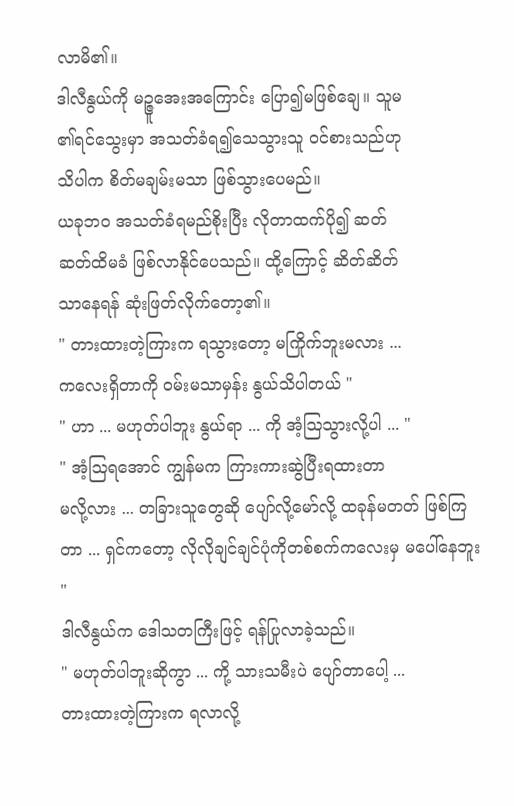လာမိ၏။
ဒါလီနွယ်ကို မဉ္ဇူအေးအကြောင်း ပြော၍မဖြစ်ချေ။ သူမ
၏ရင်သွေးမှာ အသတ်ခံရ၍သေသွားသူ ဝင်စားသည်ဟု
သိပါက စိတ်မချမ်းမသာ ဖြစ်သွားပေမည်။
ယခုဘဝ အသတ်ခံရမည်စိုးပြီး လိုတာထက်ပို၍ ဆတ်
ဆတ်ထိမခံ ဖြစ်လာနိုင်ပေသည်။ ထို့ကြောင့် ဆိတ်ဆိတ်
သာနေရန် ဆုံးဖြတ်လိုက်တော့၏။
" တားထားတဲ့ကြားက ရသွားတော့ မကြိုက်ဘူးမလား ...
ကလေးရှိတာကို ဝမ်းမသာမှန်း နွယ်သိပါတယ် "
" ဟာ ... မဟုတ်ပါဘူး နွယ်ရာ ... ကို အံ့ဩသွားလို့ပါ ... "
" အံ့ဩရအောင် ကျွန်မက ကြားကားဆွဲပြီးရထားတာ
မလို့လား ... တခြားသူတွေဆို ပျော်လို့မော်လို့ ထခုန်မတတ် ဖြစ်ကြတာ ... ရှင်ကတော့ လိုလိုချင်ချင်ပုံကိုတစ်စက်ကလေးမှ မပေါ်နေဘူး "
ဒါလီနွယ်က ဒေါသတကြီးဖြင့် ရန်ပြုလာခဲ့သည်။
" မဟုတ်ပါဘူးဆိုကွာ ... ကို့ သားသမီးပဲ ပျော်တာပေါ့ ...
တားထားတဲ့ကြားက ရလာလို့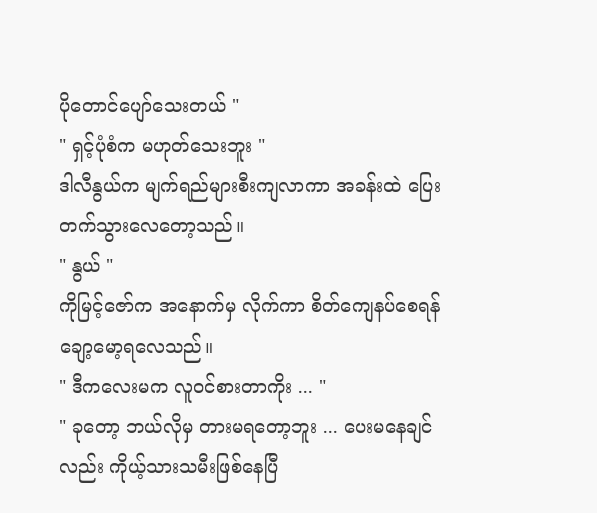ပိုတောင်ပျော်သေးတယ် "
" ရှင့်ပုံစံက မဟုတ်သေးဘူး "
ဒါလီနွယ်က မျက်ရည်များစီးကျလာကာ အခန်းထဲ ပြေး
တက်သွားလေတော့သည်။
" နွယ် "
ကိုမြင့်ဇော်က အနောက်မှ လိုက်ကာ စိတ်ကျေနပ်စေရန်
ချော့မော့ရလေသည်။
" ဒီကလေးမက လူဝင်စားတာကိုး ... "
" ခုတော့ ဘယ်လိုမှ တားမရတော့ဘူး ... ပေးမနေချင်
လည်း ကိုယ့်သားသမီးဖြစ်နေပြီ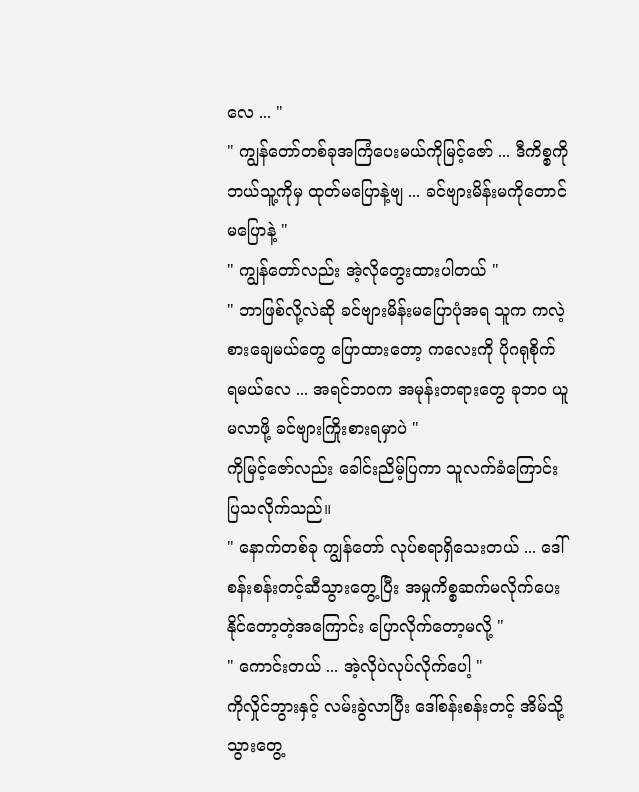လေ ... "
" ကျွန်တော်တစ်ခုအကြံပေးမယ်ကိုမြင့်ဇော် ... ဒီကိစ္စကို
ဘယ်သူ့ကိုမှ ထုတ်မပြောနဲ့ဗျ ... ခင်ဗျားမိန်းမကိုတောင်
မပြောနဲ့ "
" ကျွန်တော်လည်း အဲ့လိုတွေးထားပါတယ် "
" ဘာဖြစ်လို့လဲဆို ခင်ဗျားမိန်းမပြောပုံအရ သူက ကလဲ့
စားချေမယ်တွေ ပြောထားတော့ ကလေးကို ပိုဂရုစိုက်
ရမယ်လေ ... အရင်ဘဝက အမုန်းတရားတွေ ခုဘဝ ယူ
မလာဖို့ ခင်ဗျားကြိုးစားရမှာပဲ "
ကိုမြင့်ဇော်လည်း ခေါင်းညိမ့်ပြကာ သူလက်ခံကြောင်း
ပြသလိုက်သည်။
" နောက်တစ်ခု ကျွန်တော် လုပ်စရာရှိသေးတယ် ... ဒေါ်
စန်းစန်းတင့်ဆီသွားတွေ့ပြီး အမှုကိစ္စဆက်မလိုက်ပေး
နိုင်တော့တဲ့အကြောင်း ပြောလိုက်တော့မလို့ "
" ကောင်းတယ် ... အဲ့လိုပဲလုပ်လိုက်ပေါ့ "
ကိုလှိုင်ဘွားနှင့် လမ်းခွဲလာပြီး ဒေါ်စန်းစန်းတင့် အိမ်သို့
သွားတွေ့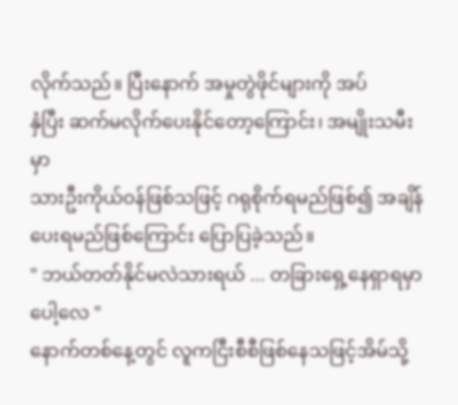လိုက်သည်။ ပြီးနောက် အမှုတွဲဖိုင်များကို အပ်
နှံပြီး ဆက်မလိုက်ပေးနိုင်တော့ကြောင်း၊ အမျိုးသမီးမှာ
သားဦးကိုယ်ဝန်ဖြစ်သဖြင့် ဂရုစိုက်ရမည်ဖြစ်၍ အချိန်
ပေးရမည်ဖြစ်ကြောင်း ပြောပြခဲ့သည်။
" ဘယ်တတ်နိုင်မလဲသားရယ် ... တခြားရှေ့နေရှာရမှာ
ပေါ့လေ "
နောက်တစ်နေ့တွင် လူကငြီးစီစီဖြစ်နေသဖြင့်အိမ်သို့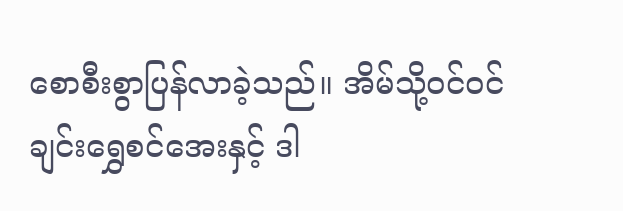စောစီးစွာပြန်လာခဲ့သည်။ အိမ်သို့ဝင်ဝင်ချင်းရွှေစင်အေးနှင့် ဒါ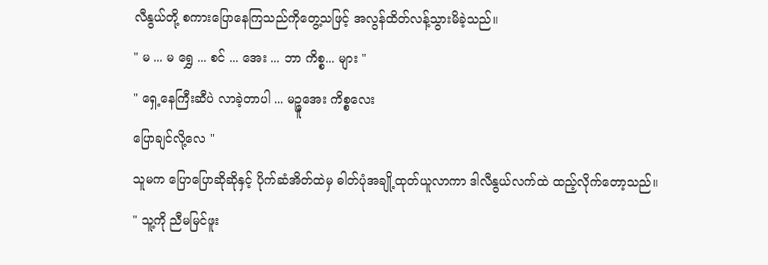လီနွယ်တို့ စကားပြောနေကြသည်ကိုတွေ့သဖြင့် အလွန်ထိတ်လန့်သွားမိခဲ့သည်။
" မ ... မ ရွှေ ... စင် ... အေး ... ဘာ ကိစ္စ... များ "
" ရှေ့နေကြီးဆီပဲ လာခဲ့တာပါ ... မဉ္ဇူအေး ကိစ္စလေး
ပြောချင်လို့လေ "
သူမက ပြောပြောဆိုဆိုနှင့် ပိုက်ဆံအိတ်ထဲမှ ဓါတ်ပုံအချို့ထုတ်ယူလာကာ ဒါလီနွယ်လက်ထဲ ထည့်လိုက်တော့သည်။
" သူ့ကို ညီမမြင်ဖူး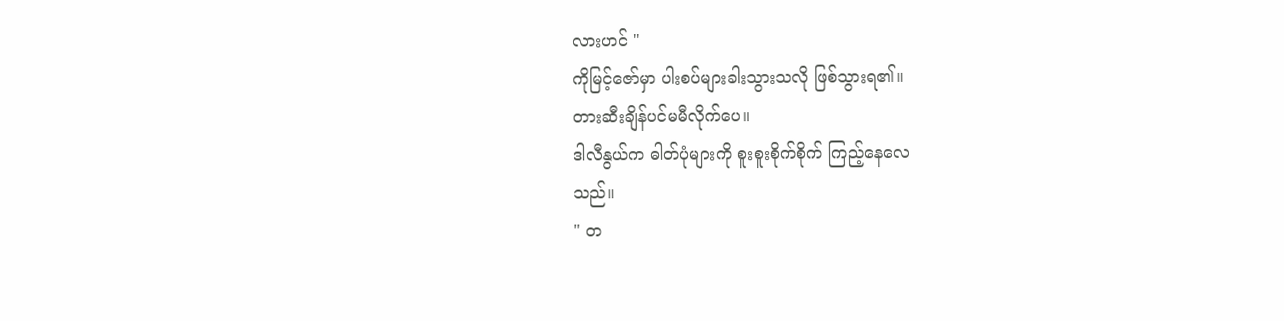လားဟင် "
ကိုမြင့်ဇော်မှာ ပါးစပ်များခါးသွားသလို ဖြစ်သွားရ၏။
တားဆီးချိန်ပင်မမီလိုက်ပေ။
ဒါလီနွယ်က ဓါတ်ပုံများကို စူးစူးစိုက်စိုက် ကြည့်နေလေ
သည်။
" တ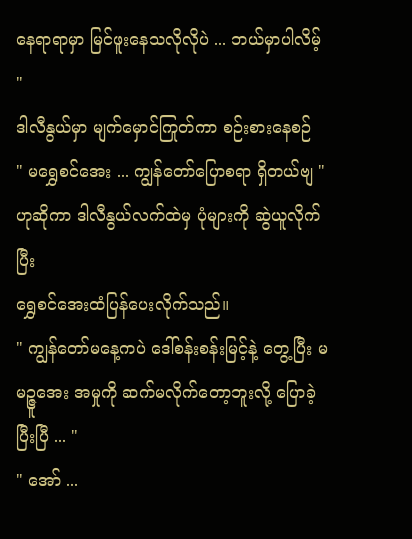နေရာရာမှာ မြင်ဖူးနေသလိုလိုပဲ ... ဘယ်မှာပါလိမ့် "
ဒါလီနွယ်မှာ မျက်မှောင်ကြုတ်ကာ စဉ်းစားနေစဉ်
" မရွှေစင်အေး ... ကျွန်တော်ပြောစရာ ရှိတယ်ဗျ "
ဟုဆိုကာ ဒါလီနွယ်လက်ထဲမှ ပုံများကို ဆွဲယူလိုက်ပြီး
ရွှေစင်အေးထံပြန်ပေးလိုက်သည်။
" ကျွန်တော်မနေ့ကပဲ ဒေါ်စန်းစန်းမြင့်နဲ့ တွေ့ပြီး မမဉ္ဇူအေး အမှုကို ဆက်မလိုက်တော့ဘူးလို့ ပြောခဲ့ပြီးပြီ ... "
" အော် ...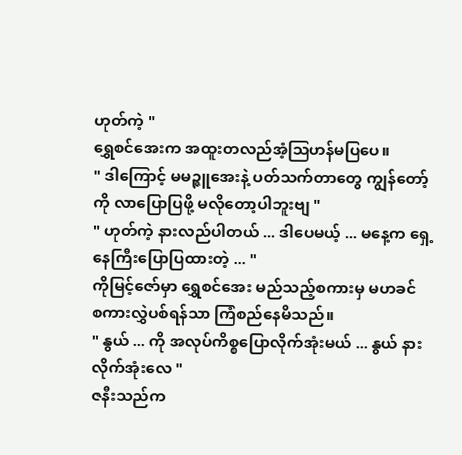ဟုတ်ကဲ့ "
ရွှေစင်အေးက အထူးတလည်အံ့ဩဟန်မပြပေ။
" ဒါကြောင့် မမဉ္ဇူအေးနဲ့ ပတ်သက်တာတွေ ကျွန်တော့်
ကို လာပြောပြဖို့ မလိုတော့ပါဘူးဗျ "
" ဟုတ်ကဲ့ နားလည်ပါတယ် ... ဒါပေမယ့် ... မနေ့က ရှေ့
နေကြီးပြောပြထားတဲ့ ... "
ကိုမြင့်ဇော်မှာ ရွှေစင်အေး မည်သည့်စကားမှ မဟခင်
စကားလွှဲပစ်ရန်သာ ကြံစည်နေမိသည်။
" နွယ် ... ကို အလုပ်ကိစ္စပြောလိုက်အုံးမယ် ... နွယ် နား
လိုက်အုံးလေ "
ဇနီးသည်က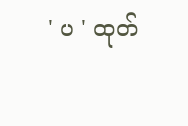' ပ ' ထုတ်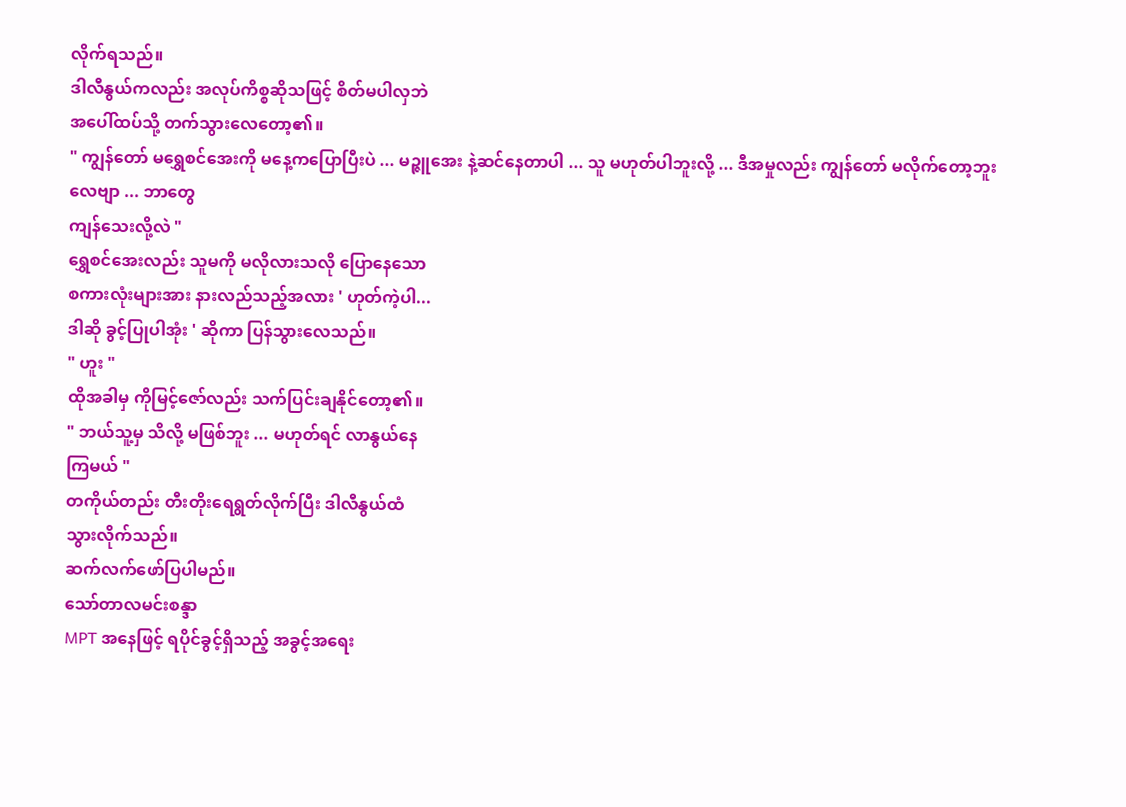လိုက်ရသည်။
ဒါလီနွယ်ကလည်း အလုပ်ကိစ္စဆိုသဖြင့် စိတ်မပါလှဘဲ
အပေါ်ထပ်သို့ တက်သွားလေတော့၏။
" ကျွန်တော် မရွှေစင်အေးကို မနေ့ကပြောပြီးပဲ ... မဉ္ဇူအေး နဲ့ဆင်နေတာပါ ... သူ မဟုတ်ပါဘူးလို့ ... ဒီအမှုလည်း ကျွန်တော် မလိုက်တော့ဘူးလေဗျာ ... ဘာတွေ
ကျန်သေးလို့လဲ "
ရွှေစင်အေးလည်း သူမကို မလိုလားသလို ပြောနေသော
စကားလုံးများအား နားလည်သည့်အလား ' ဟုတ်ကဲ့ပါ...
ဒါဆို ခွင့်ပြုပါအုံး ' ဆိုကာ ပြန်သွားလေသည်။
" ဟူး "
ထိုအခါမှ ကိုမြင့်ဇော်လည်း သက်ပြင်းချနိုင်တော့၏။
" ဘယ်သူ့မှ သိလို့ မဖြစ်ဘူး ... မဟုတ်ရင် လာနွယ်နေ
ကြမယ် "
တကိုယ်တည်း တီးတိုးရေရွတ်လိုက်ပြီး ဒါလီနွယ်ထံ
သွားလိုက်သည်။
ဆက်လက်ဖော်ပြပါမည်။
သော်တာလမင်းစန္ဒာ
MPT အနေဖြင့် ရပိုင်ခွင့်ရှိသည့် အခွင့်အရေး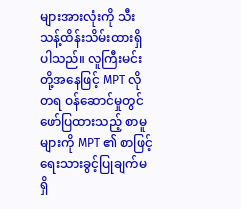များအားလုံးကို သီးသန့်ထိန်းသိမ်းထားရှိပါသည်။ လူကြီးမင်းတို့အနေဖြင့် MPT လိုတရ ဝန်ဆောင်မှုတွင် ဖော်ပြထားသည့် စာမူများကို MPT ၏ စာဖြင့်ရေးသားခွင့်ပြုချက်မရှိ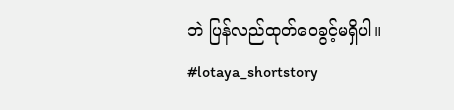ဘဲ ပြန်လည်ထုတ်ဝေခွင့်မရှိပါ။
#lotaya_shortstory